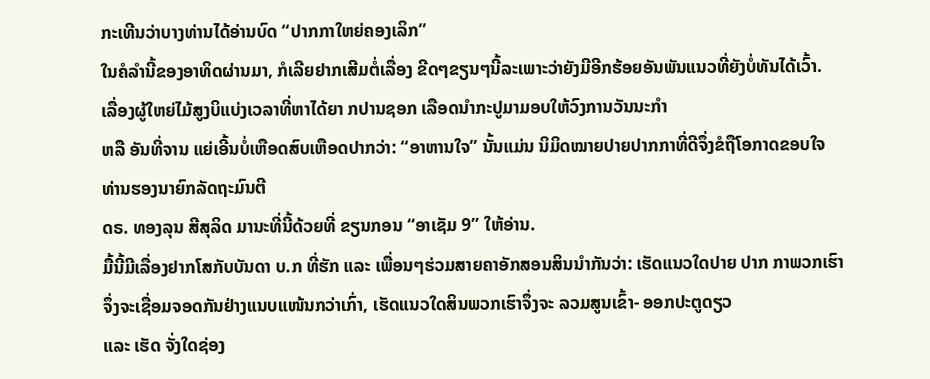ກະເທີນວ່າບາງທ່ານໄດ້ອ່ານບົດ “ປາກກາໃຫຍ່ຄອງເລິກ”
ໃນຄໍລຳນີ້ຂອງອາທິດຜ່ານມາ, ກໍເລີຍຢາກເສີມຕໍ່ເລື່ອງ ຂີດໆຂຽນໆນີ້ລະເພາະວ່າຍັງມີອີກຮ້ອຍອັນພັນແນວທີ່ຍັງບໍ່ທັນໄດ້ເວົ້າ.
ເລື່ອງຜູ້ໃຫຍ່ໄມ້ສູງບິແບ່ງເວລາທີ່ຫາໄດ້ຍາ ກປານຊອກ ເລືອດນຳກະປູມາມອບໃຫ້ວົງການວັນນະກຳ
ຫລື ອັນທີ່ຈານ ແຍ່ເອີ້ນບໍ່ເຫືອດສົບເຫືອດປາກວ່າ: “ອາຫານໃຈ” ນັ້ນແມ່ນ ນິມິດໝາຍປາຍປາກກາທີ່ດີຈຶ່ງຂໍຖືໂອກາດຂອບໃຈທ່ານຮອງນາຍົກລັດຖະມົນຕີ
ດຣ. ທອງລຸນ ສີສຸລິດ ມານະທີ່ນີ້ດ້ວຍທີ່ ຂຽນກອນ “ອາເຊັມ 9” ໃຫ້ອ່ານ.
ມື້ນີ້ມີເລື່ອງຢາກໂສກັບບັນດາ ບ.ກ ທີ່ຮັກ ແລະ ເພື່ອນໆຮ່ວມສາຍຄາອັກສອນສິນນຳກັນວ່າ: ເຮັດແນວໃດປາຍ ປາກ ກາພວກເຮົາຈຶ່ງຈະເຊື່ອມຈອດກັນຢ່າງແນບແໜ້ນກວ່າເກົ່າ, ເຮັດແນວໃດສິນພວກເຮົາຈຶ່ງຈະ ລວມສູນເຂົ້າ- ອອກປະຕູດຽວ
ແລະ ເຮັດ ຈັ່ງໃດຊ່ອງ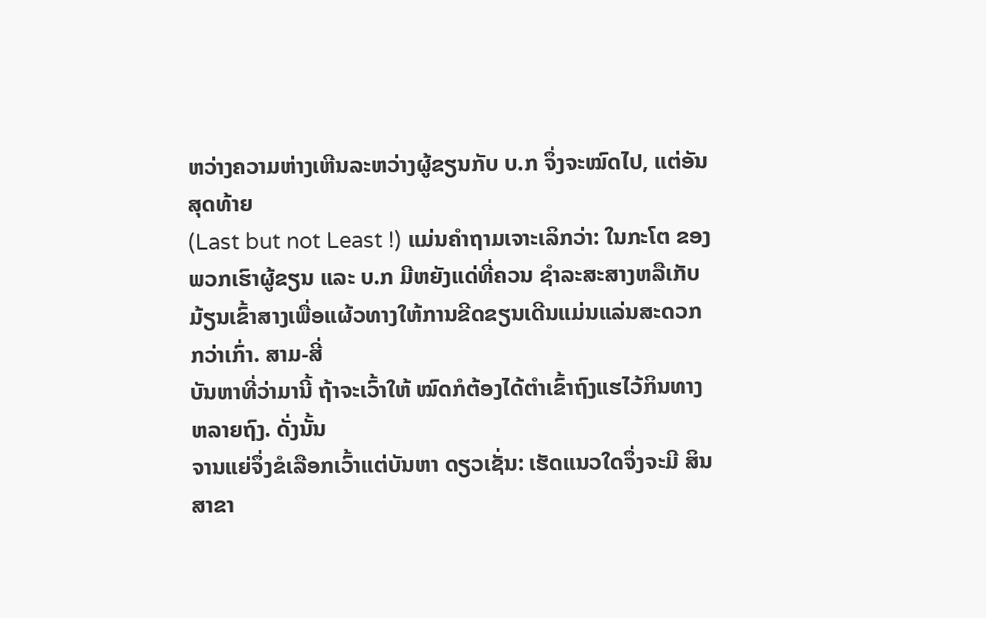ຫວ່າງຄວາມຫ່າງເຫີນລະຫວ່າງຜູ້ຂຽນກັບ ບ.ກ ຈຶ່ງຈະໝົດໄປ, ແຕ່ອັນສຸດທ້າຍ
(Last but not Least !) ແມ່ນຄຳຖາມເຈາະເລິກວ່າ: ໃນກະໂຕ ຂອງພວກເຮົາຜູ້ຂຽນ ແລະ ບ.ກ ມີຫຍັງແດ່ທີ່ຄວນ ຊຳລະສະສາງຫລືເກັບມ້ຽນເຂົ້າສາງເພື່ອແຜ້ວທາງໃຫ້ການຂີດຂຽນເດີນແມ່ນແລ່ນສະດວກກວ່າເກົ່າ. ສາມ-ສີ່
ບັນຫາທີ່ວ່າມານີ້ ຖ້າຈະເວົ້າໃຫ້ ໝົດກໍຕ້ອງໄດ້ຕຳເຂົ້າຖົງແຮໄວ້ກິນທາງຫລາຍຖົງ. ດັ່ງນັ້ນ
ຈານແຍ່ຈຶ່ງຂໍເລືອກເວົ້າແຕ່ບັນຫາ ດຽວເຊັ່ນ: ເຮັດແນວໃດຈຶ່ງຈະມີ ສິນສາຂາ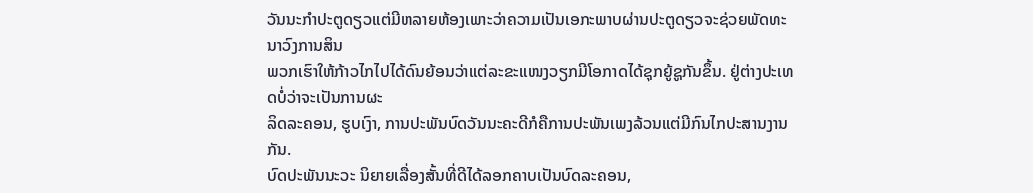ວັນນະກຳປະຕູດຽວແຕ່ມີຫລາຍຫ້ອງເພາະວ່າຄວາມເປັນເອກະພາບຜ່ານປະຕູດຽວຈະຊ່ວຍພັດທະນາວົງການສິນ
ພວກເຮົາໃຫ້ກ້າວໄກໄປໄດ້ດົນຍ້ອນວ່າແຕ່ລະຂະແໜງວຽກມີໂອກາດໄດ້ຊຸກຍູ້ຊູກັນຂຶ້ນ. ຢູ່ຕ່າງປະເທດບໍ່ວ່າຈະເປັນການຜະ
ລິດລະຄອນ, ຮູບເງົາ, ການປະພັນບົດວັນນະຄະດີກໍຄືການປະພັນເພງລ້ວນແຕ່ມີກົນໄກປະສານງານກັນ.
ບົດປະພັນນະວະ ນິຍາຍເລື່ອງສັ້ນທີ່ດີໄດ້ລອກຄາບເປັນບົດລະຄອນ,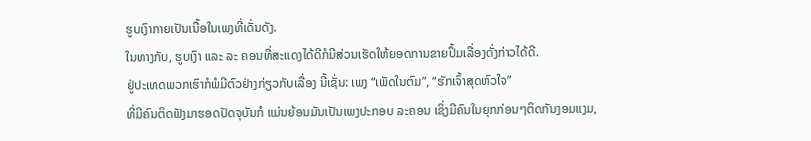ຮູບເງົາກາຍເປັນເນື້ອໃນເພງທີ່ເດັ່ນດັງ.
ໃນທາງກັບ, ຮູບເງົາ ແລະ ລະ ຄອນທີ່ສະແດງໄດ້ດີກໍມີສ່ວນເຮັດໃຫ້ຍອດການຂາຍປຶ້ມເລື່ອງດັ່ງກ່າວໄດ້ດີ.
ຢູ່ປະເທດພວກເຮົາກໍພໍມີຕົວຢ່າງກ່ຽວກັບເລື່ອງ ນີ້ເຊັ່ນ: ເພງ “ເພັດໃນຕົມ”, “ຮັກເຈົ້າສຸດຫົວໃຈ”
ທີ່ມີຄົນຕິດຟັງມາຮອດປັດຈຸບັນກໍ ແມ່ນຍ້ອນມັນເປັນເພງປະກອບ ລະຄອນ ເຊິ່ງມີຄົນໃນຍຸກກ່ອນໆຕິດກັນງອມແງມ,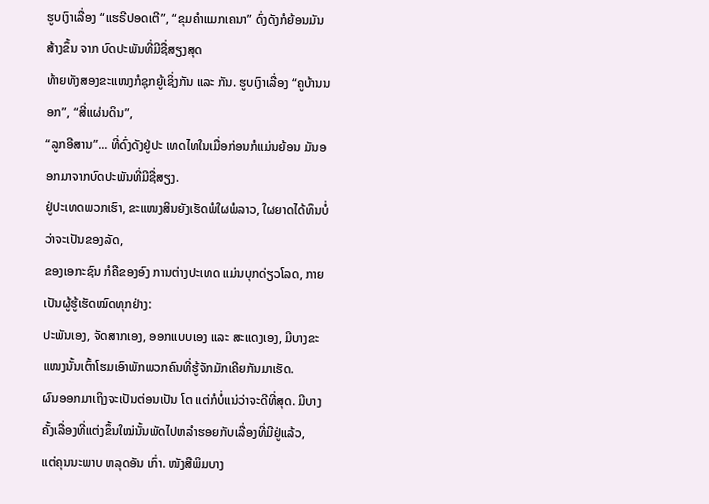ຮູບເງົາເລື່ອງ “ແຮຣີປອດເຕີ”, “ຂຸມຄຳແມກເຄນາ” ດົ່ງດັງກໍຍ້ອນມັນສ້າງຂຶ້ນ ຈາກ ບົດປະພັນທີ່ມີຊື່ສຽງສຸດ
ທ້າຍທັງສອງຂະແໜງກໍຊຸກຍູ້ເຊິ່ງກັນ ແລະ ກັນ. ຮູບເງົາເລື່ອງ “ຄູບ້ານນອກ”, “ສີ່ແຜ່ນດິນ”,
“ລູກອີສານ”... ທີ່ດົ່ງດັງຢູ່ປະ ເທດໄທໃນເມື່ອກ່ອນກໍແມ່ນຍ້ອນ ມັນອອກມາຈາກບົດປະພັນທີ່ມີຊື່ສຽງ.
ຢູ່ປະເທດພວກເຮົາ, ຂະແໜງສິນຍັງເຮັດພໍໃຜພໍລາວ, ໃຜຍາດໄດ້ທຶນບໍ່ວ່າຈະເປັນຂອງລັດ,
ຂອງເອກະຊົນ ກໍຄືຂອງອົງ ການຕ່າງປະເທດ ແມ່ນບຸກດ່ຽວໂລດ, ກາຍເປັນຜູ້ຮູ້ເຮັດໝົດທຸກຢ່າງ:
ປະພັນເອງ, ຈັດສາກເອງ, ອອກແບບເອງ ແລະ ສະແດງເອງ, ມີບາງຂະແໜງນັ້ນເຕົ້າໂຮມເອົາພັກພວກຄົນທີ່ຮູ້ຈັກມັກເຄີຍກັນມາເຮັດ.
ຜົນອອກມາເຖິງຈະເປັນຕ່ອນເປັນ ໂຕ ແຕ່ກໍບໍ່ແນ່ວ່າຈະດີທີ່ສຸດ. ມີບາງຄັ້ງເລື່ອງທີ່ແຕ່ງຂຶ້ນໃໝ່ນັ້ນພັດໄປຫລຳຮອຍກັບເລື່ອງທີ່ມີຢູ່ແລ້ວ,
ແຕ່ຄຸນນະພາບ ຫລຸດອັນ ເກົ່າ. ໜັງສືພິມບາງ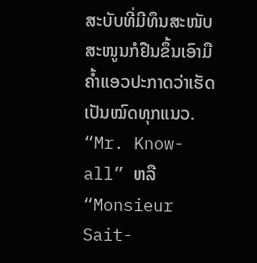ສະບັບທີ່ມີທຶນສະໜັບສະໜູນກໍຢືນຂຶ້ນເອົາມືຄ້ຳແອວປະກາດວ່າເຮັດເປັນໝົດທຸກແນວ.
“Mr. Know-all” ຫລື “Monsieur Sait-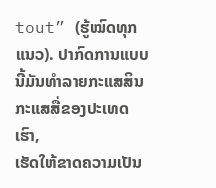tout” (ຮູ້ໝົດທຸກແນວ). ປາກົດການແບບນີ້ມັນທຳລາຍກະແສສິນກະແສສື່ຂອງປະເທດເຮົາ,
ເຮັດໃຫ້ຂາດຄວາມເປັນ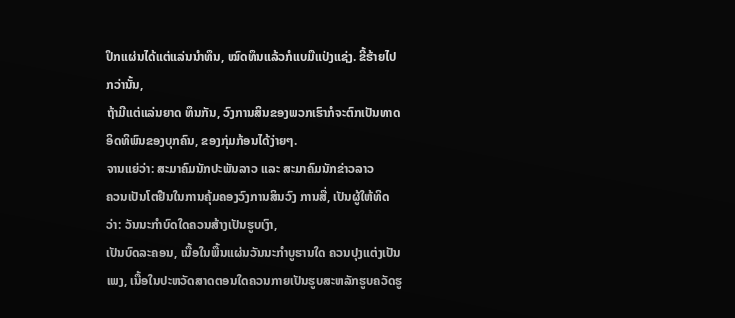ປຶກແຜ່ນໄດ້ແຕ່ແລ່ນນຳທຶນ, ໝົດທຶນແລ້ວກໍແບມືແປ່ງແຊ່ງ. ຂີ້ຮ້າຍໄປກວ່ານັ້ນ,
ຖ້າມີແຕ່ແລ່ນຍາດ ທຶນກັນ, ວົງການສິນຂອງພວກເຮົາກໍຈະຕົກເປັນທາດອິດທິພົນຂອງບຸກຄົນ, ຂອງກຸ່ມກ້ອນໄດ້ງ່າຍໆ.
ຈານແຍ່ວ່າ: ສະມາຄົມນັກປະພັນລາວ ແລະ ສະມາຄົມນັກຂ່າວລາວ
ຄວນເປັນໂຕຢືນໃນການຄຸ້ມຄອງວົງການສິນວົງ ການສື່, ເປັນຜູ້ໃຫ້ທິດວ່າ: ວັນນະກຳບົດໃດຄວນສ້າງເປັນຮູບເງົາ,
ເປັນບົດລະຄອນ, ເນື້ອໃນພື້ນແຜ່ນວັນນະກຳບູຮານໃດ ຄວນປຸງແຕ່ງເປັນເພງ, ເນື້ອໃນປະຫວັດສາດຕອນໃດຄວນກາຍເປັນຮູບສະຫລັກຮູບຄວັດຮູ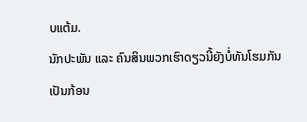ບແຕ້ມ.
ນັກປະພັນ ແລະ ຄົນສິນພວກເຮົາດຽວນີ້ຍັງບໍ່ທັນໂຮມກັນເປັນກ້ອນ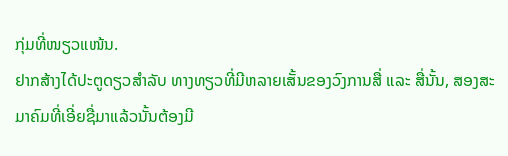ກຸ່ມທີ່ໜຽວແໜ້ນ.
ຢາກສ້າງໄດ້ປະຕູດຽວສຳລັບ ທາງທຽວທີ່ມີຫລາຍເສັ້ນຂອງວົງການສື່ ແລະ ສື່ນັ້ນ, ສອງສະມາຄົມທີ່ເອີ່ຍຊື່ມາແລ້ວນັ້ນຕ້ອງມີ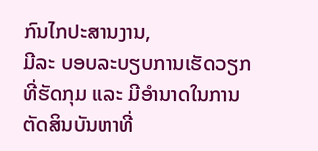ກົນໄກປະສານງານ,
ມີລະ ບອບລະບຽບການເຮັດວຽກທີ່ຮັດກຸມ ແລະ ມີອຳນາດໃນການຕັດສິນບັນຫາທີ່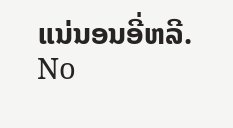ແນ່ນອນອີ່ຫລີ.
No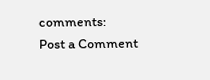comments:
Post a Comment